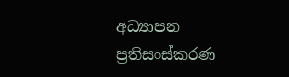අධ්‍යාපන ප්‍රතිසංස්කරණ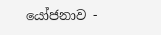යෝජනාව -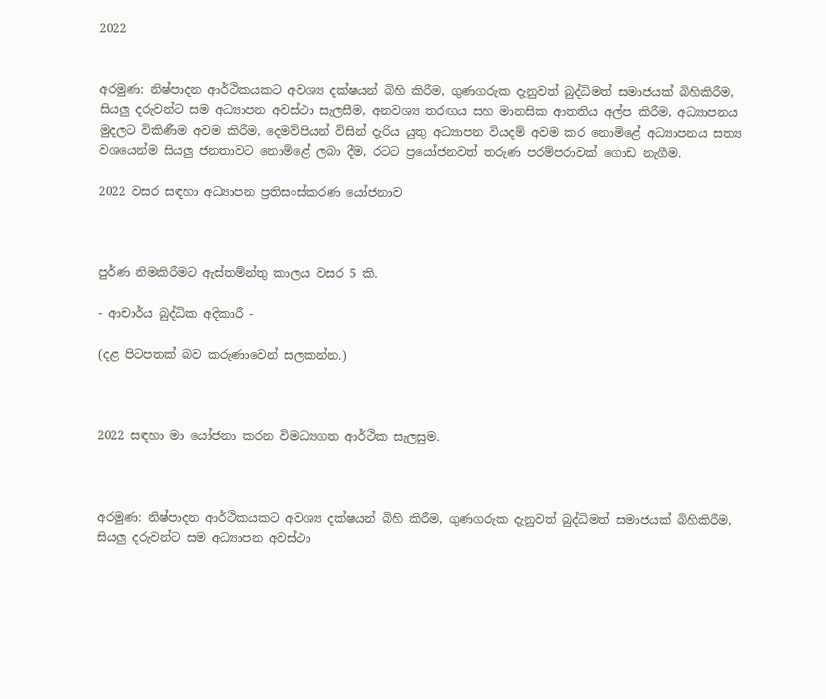2022


අරමුණ: නිෂ්පාදන ආර්ථිකයකට අවශ්‍ය දක්ෂයන් බිහි කිරීම, ගුණගරුක දැනුවත් බුද්ධිමත් සමාජයක් බිහිකිරීම, සියලු දරුවන්ට සම අධ්‍යාපන අවස්ථා සැලසීම, අනවශ්‍ය තරඟය සහ මානසික ආතතිය අල්ප කිරීම, අධ්‍යාපනය මුදලට විකිණීම අවම කිරීම, දෙමව්පියන් විසින් දැරිය යුතු අධ්‍යාපන වියදම් අවම කර නොමිළේ අධ්‍යාපනය සත්‍ය වශයෙන්ම සියලු ජනතාවට නොමිළේ ලබා දීම, රටට ප්‍රයෝජනවත් තරුණ පරම්පරාවක් ගොඩ නැගීම.

2022 වසර සඳහා අධ්‍යාපන ප්‍රතිසංස්කරණ යෝජනාව



පුර්ණ නිමකිරීමට ඇස්තම්න්තු කාලය වසර 5 කි.

- ආචාර්ය බුද්ධික අදිකාරී -

(දළ පිටපතක් බව කරුණාවෙන් සලකන්න.)



2022 සඳහා මා යෝජනා කරන විමධ්‍යගත ආර්ථික සැලසුම.



අරමුණ: නිෂ්පාදන ආර්ථිකයකට අවශ්‍ය දක්ෂයන් බිහි කිරීම, ගුණගරුක දැනුවත් බුද්ධිමත් සමාජයක් බිහිකිරීම, සියලු දරුවන්ට සම අධ්‍යාපන අවස්ථා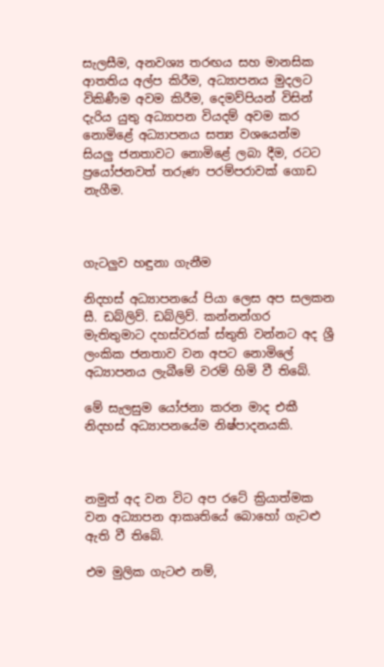සැලසීම, අනවශ්‍ය තරඟය සහ මානසික ආතතිය අල්ප කිරීම, අධ්‍යාපනය මුදලට විකිණීම අවම කිරීම, දෙමව්පියන් විසින් දැරිය යුතු අධ්‍යාපන වියදම් අවම කර නොමිළේ අධ්‍යාපනය සත්‍ය වශයෙන්ම සියලු ජනතාවට නොමිළේ ලබා දීම, රටට ප්‍රයෝජනවත් තරුණ පරම්පරාවක් ගොඩ නැගීම.



ගැටලුව හඳුනා ගැනීම

නිදහස් අධ්‍යාපනයේ පියා ලෙස අප සලකන සී. ඩබ්ලිව්. ඩබ්ලිව්. කන්නන්ගර මැතිතුමාට දහස්වරක් ස්තුති වන්නට අද ශ්‍රී ලංකික ජනතාව වන අපට නොමිලේ අධ්‍යාපනය ලැබීමේ වරම් හිමි වී තිබේ.

මේ සැලසුම යෝජනා කරන මාද එකී නිදහස් අධ්‍යාපනයේම නිෂ්පාදනයකි.



නමුත් අද වන විට අප රටේ ක්‍රියාත්මක වන අධ්‍යාපන ආකෘතියේ බොහෝ ගැටළු ඇති වී තිබේ.

එම මුලික ගැටළු නම්,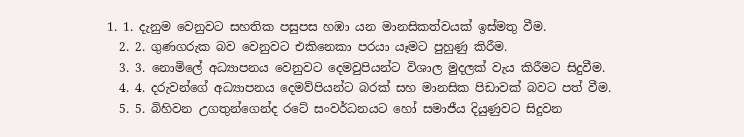1. 1. දැනුම වෙනුවට සහතික පසුපස හඹා යන මානසිකත්වයක් ඉස්මතු වීම.
  2. 2. ගුණගරුක බව වෙනුවට එකිනෙකා පරයා යෑමට පුහුණු කිරීම.
  3. 3. නොමිලේ අධ්‍යාපනය වෙනුවට දෙමවුපියන්ට විශාල මුදලක් වැය කිරීමට සිදුවීම.
  4. 4. දරුවන්ගේ අධ්‍යාපනය දෙමව්පියන්ට බරක් සහ මානසික පිඩාවක් බවට පත් වීම.
  5. 5. බිහිවන උගතුන්ගෙන්ද රටේ සංවර්ධනයට හෝ සමාජීය දියුණුවට සිදුවන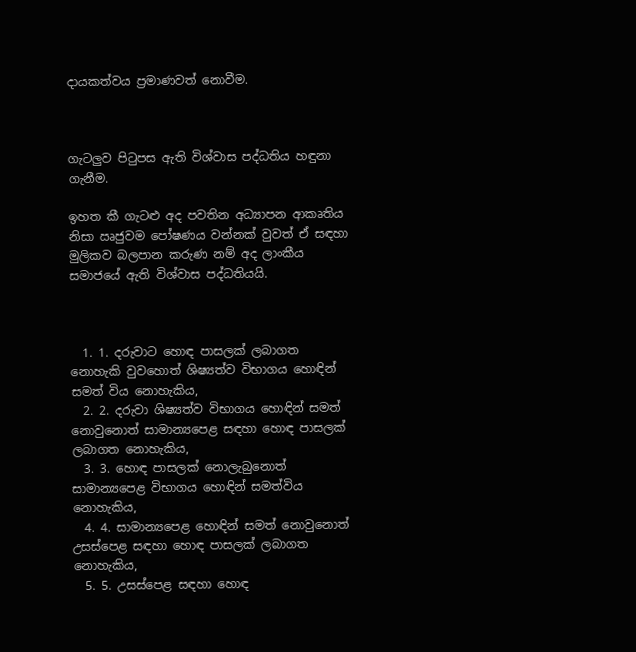දායකත්වය ප්‍රමාණවත් නොවීම.



ගැටලුව පිටුපස ඇති විශ්වාස පද්ධතිය හඳුනා ගැනීම.

ඉහත කී ගැටළු අද පවතින අධ්‍යාපන ආකෘතිය නිසා ඍජුවම පෝෂණය වන්නක් වුවත් ඒ සඳහා මුලිකව බලපාන කරුණ නම් අද ලාංකීය සමාජයේ ඇති විශ්වාස පද්ධතියයි.



  1. 1. දරුවාට හොඳ පාසලක් ලබාගත නොහැකි වුවහොත් ශිෂ්‍යත්ව විභාගය හොඳින් සමත් විය නොහැකිය,
  2. 2. දරුවා ශිෂ්‍යත්ව විභාගය හොඳින් සමත් නොවුනොත් සාමාන්‍යපෙළ සඳහා හොඳ පාසලක් ලබාගත නොහැකිය,
  3. 3. හොඳ පාසලක් නොලැබුනොත් සාමාන්‍යපෙළ විභාගය හොඳින් සමත්විය නොහැකිය,
  4. 4. සාමාන්‍යපෙළ හොඳින් සමත් නොවුනොත් උසස්පෙළ සඳහා හොඳ පාසලක් ලබාගත නොහැකිය,
  5. 5. උසස්පෙළ සඳහා හොඳ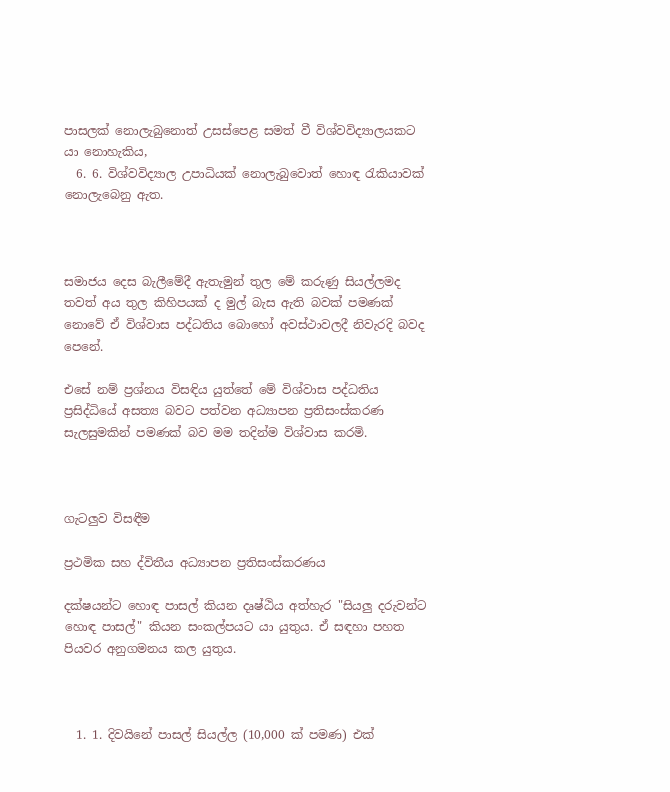පාසලක් නොලැබුනොත් උසස්පෙළ සමත් වී විශ්වවිද්‍යාලයකට යා නොහැකිය,
  6. 6. විශ්වවිද්‍යාල උපාධියක් නොලැබුවොත් හොඳ රැකියාවක් නොලැබෙනු ඇත.



සමාජය දෙස බැලීමේදී ඇතැමුන් තුල මේ කරුණු සියල්ලමද තවත් අය තුල කිහිපයක් ද මුල් බැස ඇති බවක් පමණක් නොවේ ඒ විශ්වාස පද්ධතිය බොහෝ අවස්ථාවලදී නිවැරදි බවද පෙනේ.

එසේ නම් ප්‍රශ්නය විසඳිය යුත්තේ මේ විශ්වාස පද්ධතිය ප්‍රසිද්ධියේ අසත්‍ය බවට පත්වන අධ්‍යාපන ප්‍රතිසංස්කරණ සැලසුමකින් පමණක් බව මම තදින්ම විශ්වාස කරමි.



ගැටලුව විසඳීම

ප්‍රථමික සහ ද්විතීය අධ්‍යාපන ප්‍රතිසංස්කරණය

දක්ෂයන්ට හොඳ පාසල් කියන දෘෂ්ඨිය අත්හැර "සියලු දරුවන්ට හොඳ පාසල්" කියන සංකල්පයට යා යුතුය. ඒ සඳහා පහත පියවර අනුගමනය කල යුතුය.



  1. 1. දිවයිනේ පාසල් සියල්ල (10,000 ක් පමණ) එක්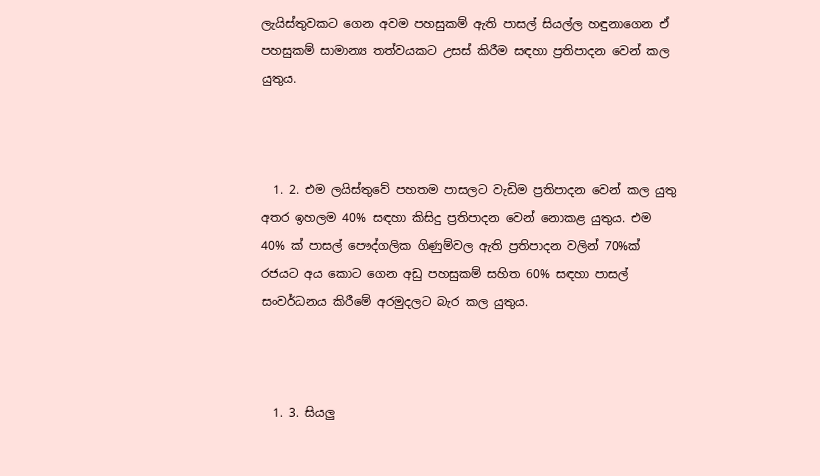ලැයිස්තුවකට ගෙන අවම පහසුකම් ඇති පාසල් සියල්ල හඳුනාගෙන ඒ පහසුකම් සාමාන්‍ය තත්වයකට උසස් කිරීම සඳහා ප්‍රතිපාදන වෙන් කල යුතුය.



  1. 2. එම ලයිස්තුවේ පහතම පාසලට වැඩිම ප්‍රතිපාදන වෙන් කල යුතු අතර ඉහලම 40% සඳහා කිසිදු ප්‍රතිපාදන වෙන් නොකළ යුතුය. එම 40% ක් පාසල් පෞද්ගලික ගිණුම්වල ඇති ප්‍රතිපාදන වලින් 70%ක් රජයට අය කොට ගෙන අඩු පහසුකම් සහිත 60% සඳහා පාසල් සංවර්ධනය කිරීමේ අරමුදලට බැර කල යුතුය.



  1. 3. සියලු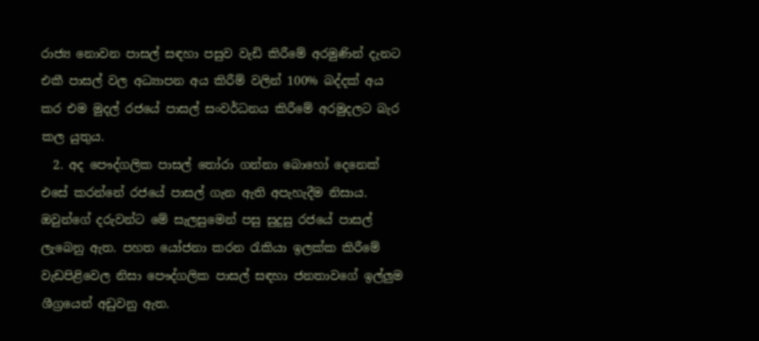රාජ්‍ය නොවන පාසල් සඳහා පසුව වැඩි කිරීමේ අරමුණින් දැනට එකී පාසල් වල අධ්‍යාපන අය කිරීම් වලින් 100% බද්දක් අය කර එම මුදල් රජයේ පාසල් සංවර්ධනය කිරීමේ අරමුදලට බැර කල යුතුය.
  2. අද පෞද්ගලික පාසල් තෝරා ගන්නා බොහෝ දෙනෙක් එසේ කරන්නේ රජයේ පාසල් ගැන ඇති අපැහැදීම නිසාය. ඔවුන්ගේ දරුවන්ට මේ සැලසුමෙන් පසු සුදුසු රජයේ පාසල් ලැබෙනු ඇත. පහත යෝජනා කරන රැකියා ඉලක්ක කිරීමේ වැඩපිළිවෙල නිසා පෞද්ගලික පාසල් සඳහා ජනතාවගේ ඉල්ලුම ශීග්‍රයෙන් අඩුවනු ඇත.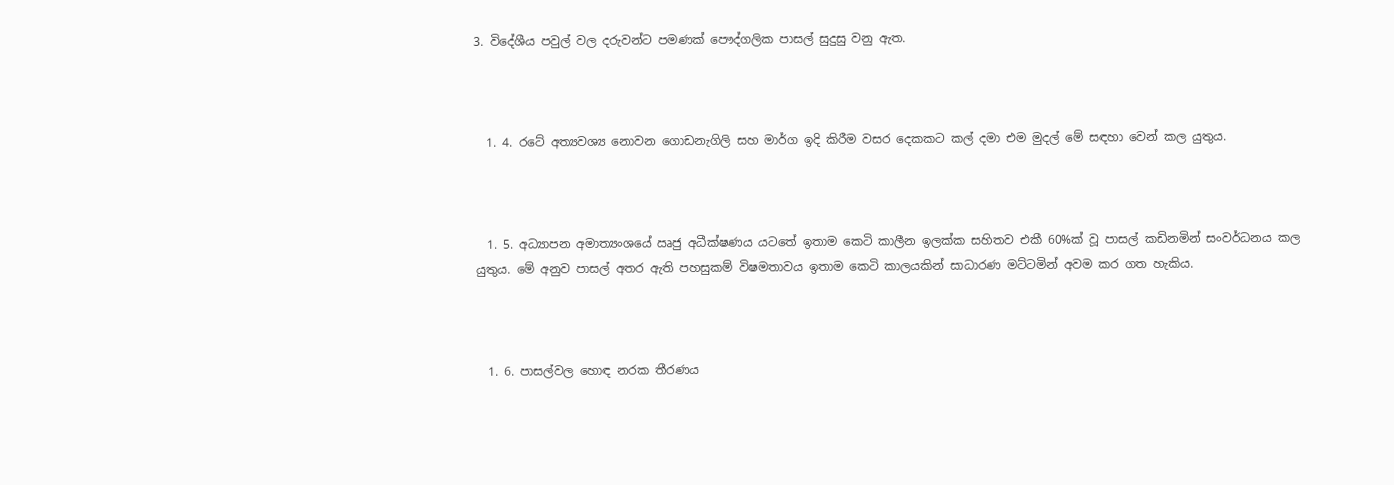3. විදේශීය පවුල් වල දරුවන්ට පමණක් පෞද්ගලික පාසල් සුදුසු වනු ඇත.



  1. 4. රටේ අත්‍යවශ්‍ය නොවන ගොඩනැගිලි සහ මාර්ග ඉදි කිරීම වසර දෙකකට කල් දමා එම මුදල් මේ සඳහා වෙන් කල යුතුය.



  1. 5. අධ්‍යාපන අමාත්‍යංශයේ ඍජු අධීක්ෂණය යටතේ ඉතාම කෙටි කාලීන ඉලක්ක සහිතව එකී 60%ක් වූ පාසල් කඩිනමින් සංවර්ධනය කල යුතුය. මේ අනුව පාසල් අතර ඇති පහසුකම් විෂමතාවය ඉතාම කෙටි කාලයකින් සාධාරණ මට්ටමින් අවම කර ගත හැකිය.



  1. 6. පාසල්වල හොඳ නරක තීරණය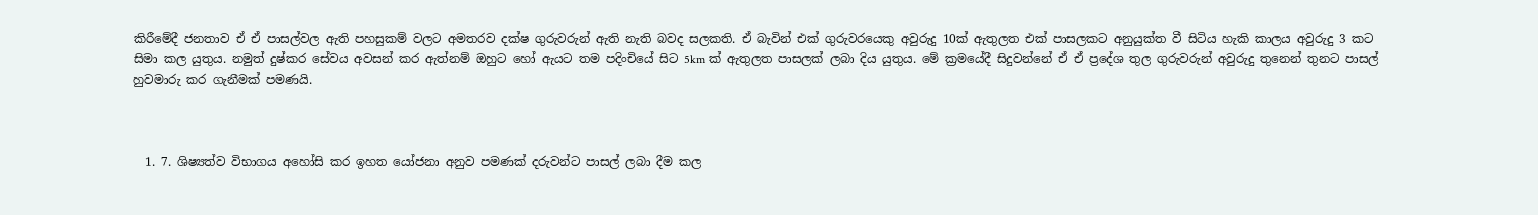කිරීමේදී ජනතාව ඒ ඒ පාසල්වල ඇති පහසුකම් වලට අමතරව දක්ෂ ගුරුවරුන් ඇති නැති බවද සලකති. ඒ බැවින් එක් ගුරුවරයෙකු අවුරුදු 10ක් ඇතුලත එක් පාසලකට අනුයුක්ත වී සිටිය හැකි කාලය අවුරුදු 3 කට සිමා කල යුතුය. නමුත් දුෂ්කර සේවය අවසන් කර ඇත්නම් ඔහුට හෝ ඇයට තම පදිංචියේ සිට 5km ක් ඇතුලත පාසලක් ලබා දිය යුතුය. මේ ක්‍රමයේදී සිදුවන්නේ ඒ ඒ ප්‍රදේශ තුල ගුරුවරුන් අවුරුදු තුනෙන් තුනට පාසල් හුවමාරු කර ගැනීමක් පමණයි.



  1. 7. ශිෂ්‍යත්ව විභාගය අහෝසි කර ඉහත යෝජනා අනුව පමණක් දරුවන්ට පාසල් ලබා දීම කල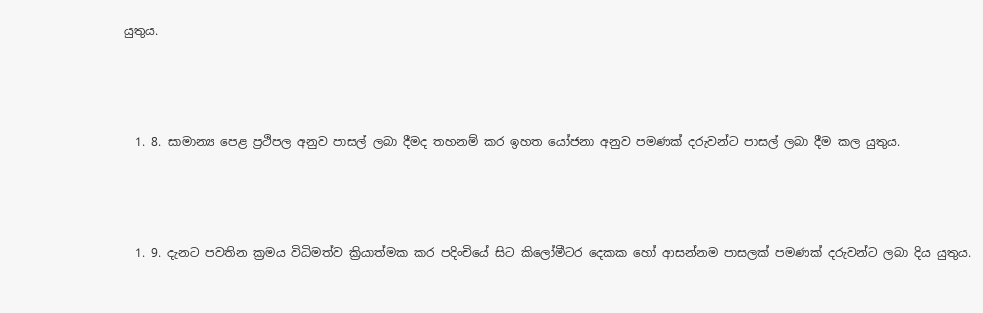යුතුය.



  1. 8. සාමාන්‍ය පෙළ ප්‍රථිපල අනුව පාසල් ලබා දීමද තහනම් කර ඉහත යෝජනා අනුව පමණක් දරුවන්ට පාසල් ලබා දීම කල යුතුය.



  1. 9. දැනට පවතින ක්‍රමය විධිමත්ව ක්‍රියාත්මක කර පදිංචියේ සිට කිලෝමීටර දෙකක හෝ ආසන්නම පාසලක් පමණක් දරුවන්ට ලබා දිය යුතුය.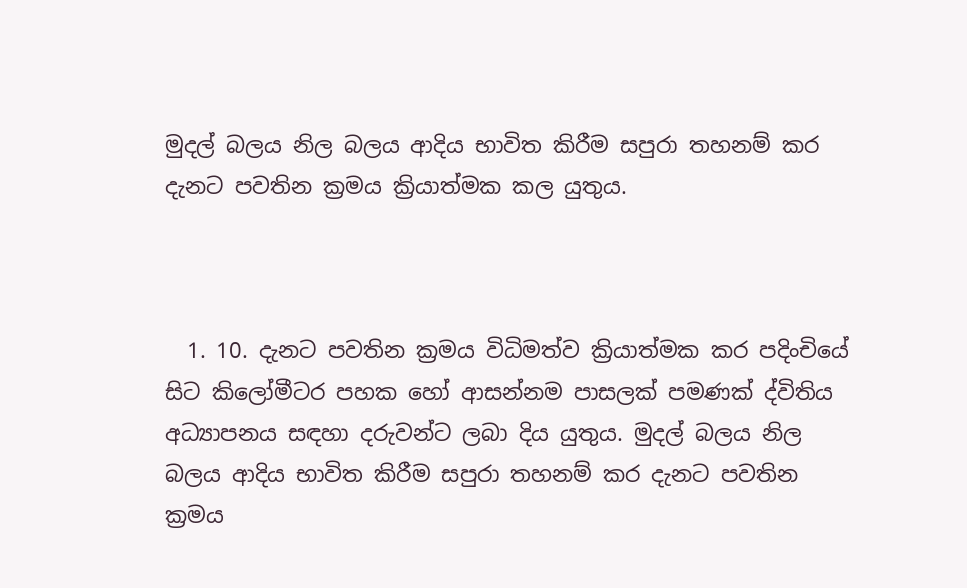මුදල් බලය නිල බලය ආදිය භාවිත කිරීම සපුරා තහනම් කර දැනට පවතින ක්‍රමය ක්‍රියාත්මක කල යුතුය.



  1. 10. දැනට පවතින ක්‍රමය විධිමත්ව ක්‍රියාත්මක කර පදිංචියේ සිට කිලෝමීටර පහක හෝ ආසන්නම පාසලක් පමණක් ද්විතිය අධ්‍යාපනය සඳහා දරුවන්ට ලබා දිය යුතුය. මුදල් බලය නිල බලය ආදිය භාවිත කිරීම සපුරා තහනම් කර දැනට පවතින ක්‍රමය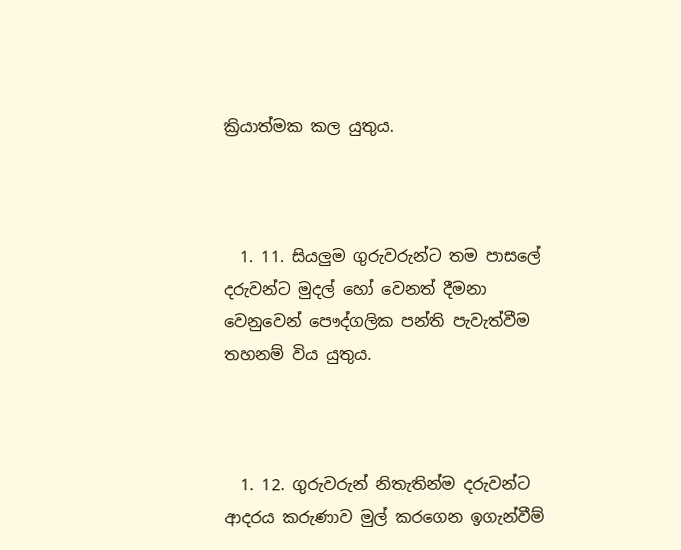ක්‍රියාත්මක කල යුතුය.



  1. 11. සියලුම ගුරුවරුන්ට තම පාසලේ දරුවන්ට මුදල් හෝ වෙනත් දීමනා වෙනුවෙන් පෞද්ගලික පන්ති පැවැත්වීම තහනම් විය යුතුය.



  1. 12. ගුරුවරුන් නිතැතින්ම දරුවන්ට ආදරය කරුණාව මුල් කරගෙන ඉගැන්වීම්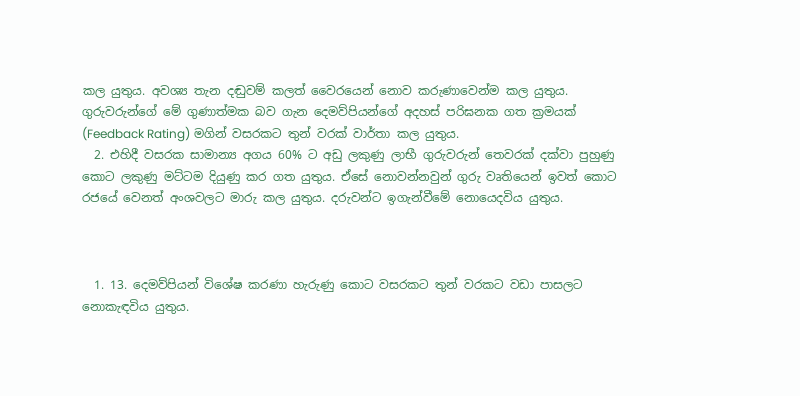කල යුතුය. අවශ්‍ය තැන දඬුවම් කලත් වෛරයෙන් නොව කරුණාවෙන්ම කල යුතුය. ගුරුවරුන්ගේ මේ ගුණාත්මක බව ගැන දෙමව්පියන්ගේ අදහස් පරිඝනක ගත ක්‍රමයක් (Feedback Rating) මගින් වසරකට තුන් වරක් වාර්තා කල යුතුය.
  2. එහිදී වසරක සාමාන්‍ය අගය 60% ට අඩු ලකුණු ලාභී ගුරුවරුන් තෙවරක් දක්වා පුහුණු කොට ලකුණු මට්ටම දියුණු කර ගත යුතුය. ඒසේ නොවන්නවුන් ගුරු වෘතියෙන් ඉවත් කොට රජයේ වෙනත් අංශවලට මාරු කල යුතුය. දරුවන්ට ඉගැන්වීමේ නොයෙදවිය යුතුය.



  1. 13. දෙමව්පියන් විශේෂ කරණා හැරුණු කොට වසරකට තුන් වරකට වඩා පාසලට නොකැඳවිය යුතුය.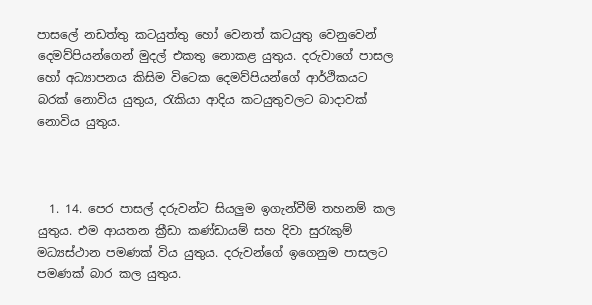පාසලේ නඩත්තු කටයුත්තු හෝ වෙනත් කටයුතු වෙනුවෙන් දෙමව්පියන්ගෙන් මුදල් එකතු නොකළ යුතුය. දරුවාගේ පාසල හෝ අධ්‍යාපනය කිසිම විටෙක දෙමව්පියන්ගේ ආර්ථිකයට බරක් නොවිය යුතුය, රැකියා ආදිය කටයුතුවලට බාදාවක් නොවිය යුතුය.



  1. 14. පෙර පාසල් දරුවන්ට සියලුම ඉගැන්වීම් තහනම් කල යුතුය. එම ආයතන ක්‍රීඩා කණ්ඩායම් සහ දිවා සුරැකුම් මධ්‍යස්ථාන පමණක් විය යුතුය. දරුවන්ගේ ඉගෙනුම පාසලට පමණක් බාර කල යුතුය.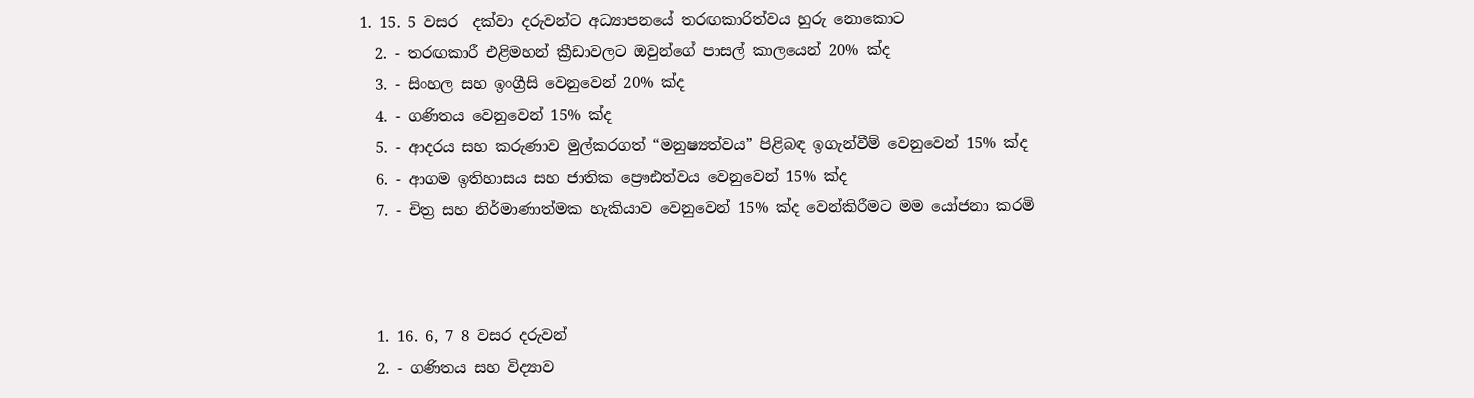1. 15. 5 වසර  දක්වා දරුවන්ට අධ්‍යාපනයේ තරඟකාරිත්වය හුරු නොකොට
  2. - තරඟකාරී එළිමහන් ක්‍රීඩාවලට ඔවුන්ගේ පාසල් කාලයෙන් 20% ක්ද
  3. - සිංහල සහ ඉංග්‍රීසි වෙනුවෙන් 20% ක්ද
  4. - ගණිතය වෙනුවෙන් 15% ක්ද
  5. - ආදරය සහ කරුණාව මුල්කරගත් “මනුෂ්‍යත්වය” පිළිබඳ ඉගැන්වීම් වෙනුවෙන් 15% ක්ද
  6. - ආගම ඉතිහාසය සහ ජාතික ප්‍රෞඪත්වය වෙනුවෙන් 15% ක්ද
  7. - චිත්‍ර සහ නිර්මාණාත්මක හැකියාව වෙනුවෙන් 15% ක්ද වෙන්කිරීමට මම යෝජනා කරමි



  1. 16. 6, 7 8 වසර දරුවන්
  2. - ගණිතය සහ විද්‍යාව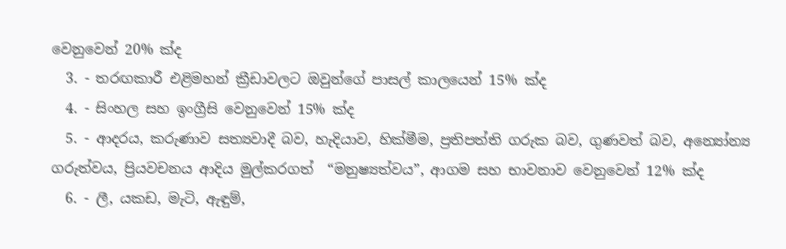වෙනුවෙන් 20% ක්ද
  3. - තරඟකාරී එළිමහන් ක්‍රීඩාවලට ඔවුන්ගේ පාසල් කාලයෙන් 15% ක්ද
  4. - සිංහල සහ ඉංග්‍රීසි වෙනුවෙන් 15% ක්ද
  5. - ආදරය, කරුණාව සත්‍යවාදී බව, හැදියාව, හික්මීම, ප්‍රතිපත්ති ගරුක බව, ගුණවත් බව, අන්‍යෝන්‍ය ගරුත්වය, ප්‍රියවචනය ආදිය මුල්කරගත්  “මනුෂ්‍යත්වය”, ආගම සහ භාවනාව වෙනුවෙන් 12% ක්ද
  6. - ලී, යකඩ, මැටි, ඇඳුම්,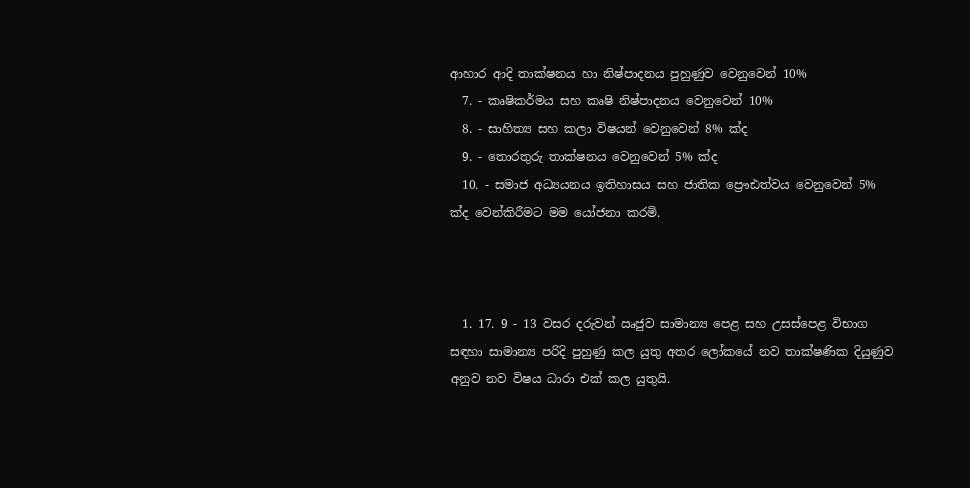ආහාර ආදි තාක්ෂනය හා නිෂ්පාදනය පුහුණුව වෙනුවෙන් 10%
  7. - කෘෂිකර්මය සහ කෘෂි නිෂ්පාදනය වෙනුවෙන් 10%
  8. - සාහිත්‍ය සහ කලා විෂයන් වෙනුවෙන් 8% ක්ද
  9. - තොරතුරු තාක්ෂනය වෙනුවෙන් 5% ක්ද
  10. - සමාජ අධ්‍යයනය ඉතිහාසය සහ ජාතික ප්‍රෞඪත්වය වෙනුවෙන් 5% ක්ද වෙන්කිරීමට මම යෝජනා කරමි.



  1. 17. 9 - 13 වසර දරුවන් ඍජුව සාමාන්‍ය පෙළ සහ උසස්පෙළ විභාග සඳහා සාමාන්‍ය පරිදි පුහුණු කල යුතු අතර ලෝකයේ නව තාක්ෂණික දියුණුව අනුව නව විෂය ධාරා එක් කල යුතුයි.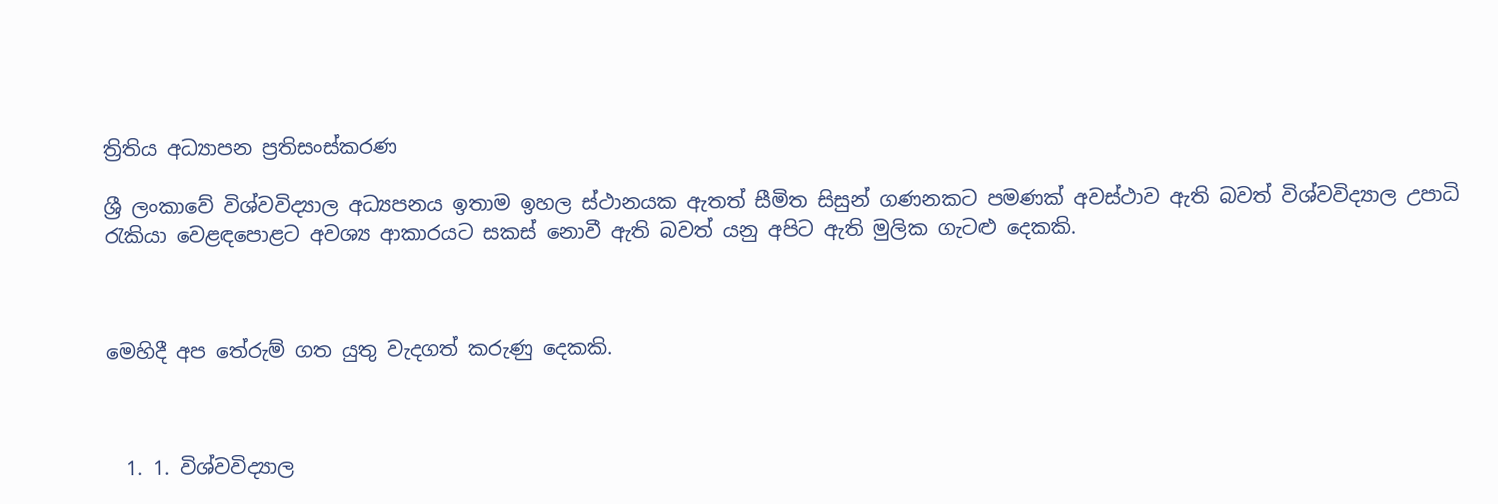ත්‍රිතිය අධ්‍යාපන ප්‍රතිසංස්කරණ

ශ්‍රී ලංකාවේ විශ්වවිද්‍යාල අධ්‍යපනය ඉතාම ඉහල ස්ථානයක ඇතත් සීමිත සිසුන් ගණනකට පමණක් අවස්ථාව ඇති බවත් විශ්වවිද්‍යාල උපාධි රැකියා වෙළඳපොළට අවශ්‍ය ආකාරයට සකස් නොවී ඇති බවත් යනු අපිට ඇති මුලික ගැටළු දෙකකි.



මෙහිදී අප තේරුම් ගත යුතු වැදගත් කරුණු දෙකකි.



  1. 1. විශ්වවිද්‍යාල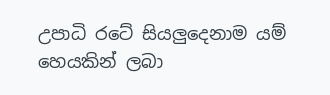උපාධි රටේ සියලුදෙනාම යම් හෙයකින් ලබා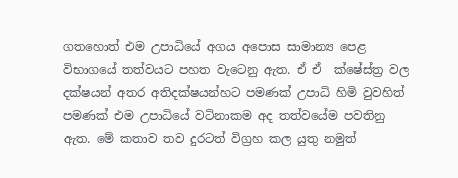ගතහොත් එම උපාධියේ අගය අපොස සාමාන්‍ය පෙළ විභාගයේ තත්වයට පහත වැටෙනු ඇත. ඒ ඒ  ක්ෂේස්ත්‍ර වල දක්ෂයන් අතර අතිදක්ෂයන්හට පමණක් උපාධි හිමි වුවහිත් පමණක් එම උපාධියේ වටිනාකම අද තත්වයේම පවතිනු ඇත. මේ කතාව තව දුරටත් විග්‍රහ කල යුතු නමුත්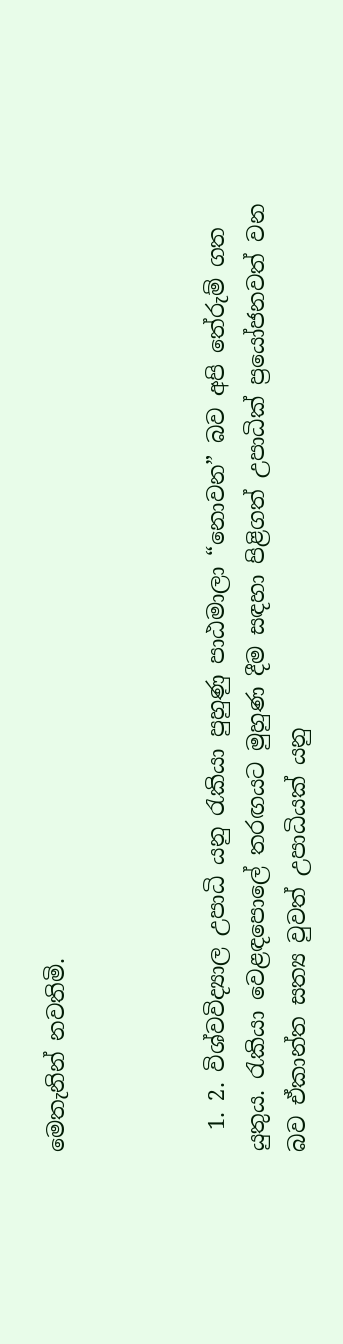මෙතැනින් නවතිමි.



  1. 2. විශ්වවිද්‍යාල උපාධි යනු රැකියා පුහුණු පාඨමාලා “නොවන” බව අපි තේරුම් ගත යුතුය. රැකියා වෙළඳපොලේ තරඟයට මුහුණ දීම සඳහා පිළිගත් උපාධික් ප්‍රයෝජනවත් වන බව ඒකාන්ත සත්‍ය වුවත් උපාධියක් යනු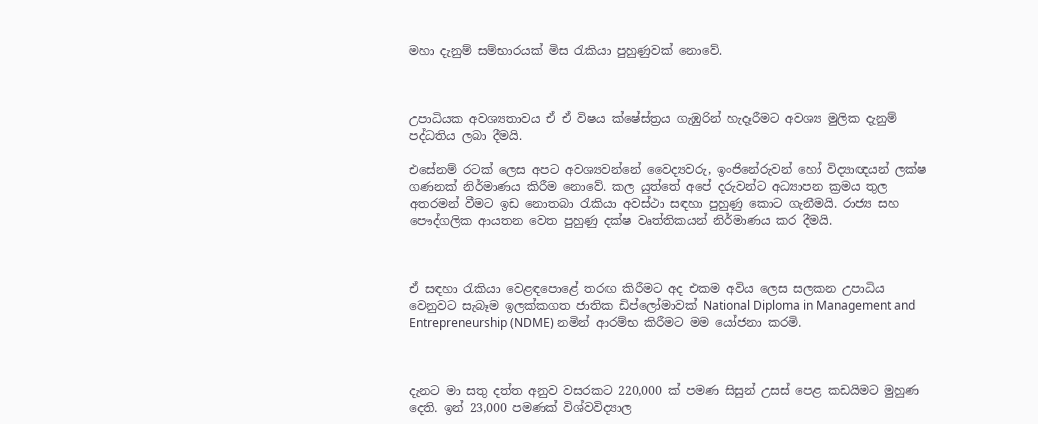මහා දැනුම් සම්භාරයක් මිස රැකියා පුහුණුවක් නොවේ.



උපාධියක අවශ්‍යතාවය ඒ ඒ විෂය ක්ෂේස්ත්‍රය ගැඹුරින් හැදෑරීමට අවශ්‍ය මුලික දැනුම් පද්ධතිය ලබා දීමයි.

එසේනම් රටක් ලෙස අපට අවශ්‍යවන්නේ වෛද්‍යවරු, ඉංජිනේරුවන් හෝ විද්‍යාඥයන් ලක්ෂ ගණනක් නිර්මාණය කිරීම නොවේ. කල යුත්තේ අපේ දරුවන්ට අධ්‍යාපන ක්‍රමය තුල අතරමන් වීමට ඉඩ නොතබා රැකියා අවස්ථා සඳහා පුහුණු කොට ගැනීමයි. රාජ්‍ය සහ පෞද්ගලික ආයතන වෙත පුහුණු දක්ෂ වෘත්තිකයන් නිර්මාණය කර දීමයි.



ඒ සඳහා රැකියා වෙළඳපොළේ තරඟ කිරීමට අද එකම අවිය ලෙස සලකන උපාධිය වෙනුවට සැබෑම ඉලක්කගත ජාතික ඩිප්ලෝමාවක් National Diploma in Management and Entrepreneurship (NDME) නමින් ආරම්භ කිරීමට මම යෝජනා කරමි.



දැනට මා සතු දත්ත අනුව වසරකට 220,000 ක් පමණ සිසුන් උසස් පෙළ කඩයිමට මුහුණ දෙති. ඉන් 23,000 පමණක් විශ්වවිද්‍යාල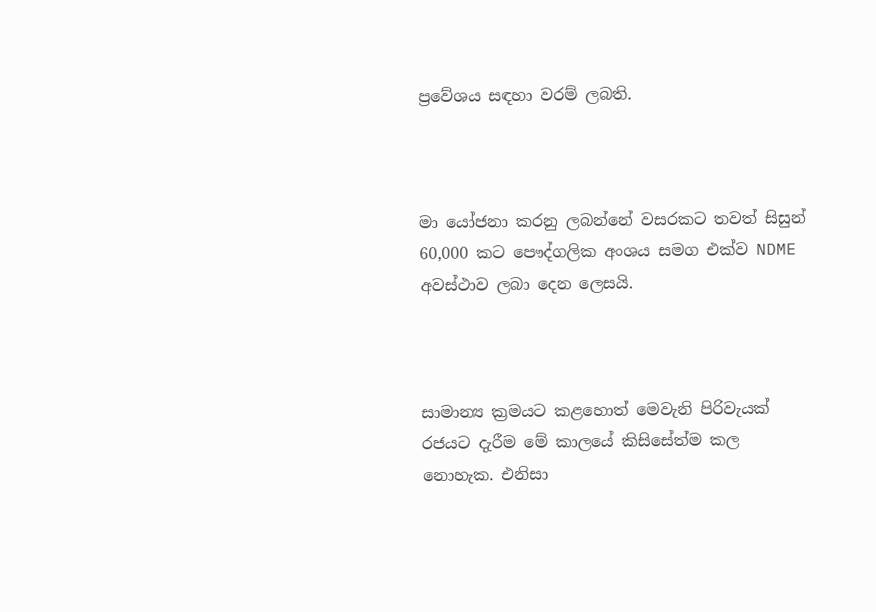ප්‍රවේශය සඳහා වරම් ලබති.



මා යෝජනා කරනු ලබන්නේ වසරකට තවත් සිසුන් 60,000 කට පෞද්ගලික අංශය සමග එක්ව NDME අවස්ථාව ලබා දෙන ලෙසයි.



සාමාන්‍ය ක්‍රමයට කළහොත් මෙවැනි පිරිවැයක් රජයට දැරීම මේ කාලයේ කිසිසේත්ම කල නොහැක. එනිසා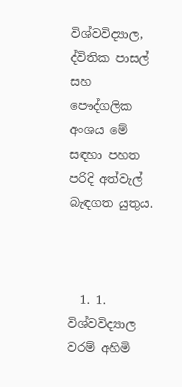විශ්වවිද්‍යාල, ද්විතික පාසල් සහ පෞද්ගලික අංශය මේ සඳහා පහත පරිදි අත්වැල් බැඳගත යුතුය.



  1. 1. විශ්වවිද්‍යාල වරම් අහිමි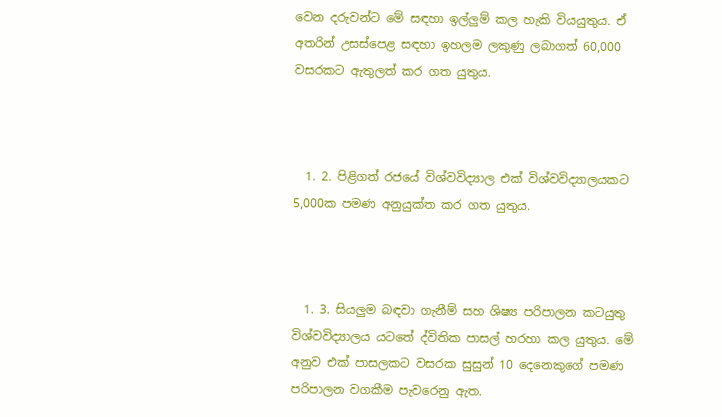වෙන දරුවන්ට මේ සඳහා ඉල්ලුම් කල හැකි වියයුතුය. ඒ අතරින් උසස්පෙළ සඳහා ඉහලම ලකුණු ලබාගත් 60,000 වසරකට ඇතුලත් කර ගත යුතුය.



  1. 2. පිළිගත් රජයේ විශ්වවිද්‍යාල එක් විශ්වවිද්‍යාලයකට 5,000ක පමණ අනුයුක්ත කර ගත යුතුය.



  1. 3. සියලුම බඳවා ගැනීම් සහ ශිෂ්‍ය පරිපාලන කටයුතු විශ්වවිද්‍යාලය යටතේ ද්විතික පාසල් හරහා කල යුතුය. මේ අනුව එක් පාසලකට වසරක සුසුන් 10 දෙනෙකුගේ පමණ පරිපාලන වගකීම පැවරෙනු ඇත.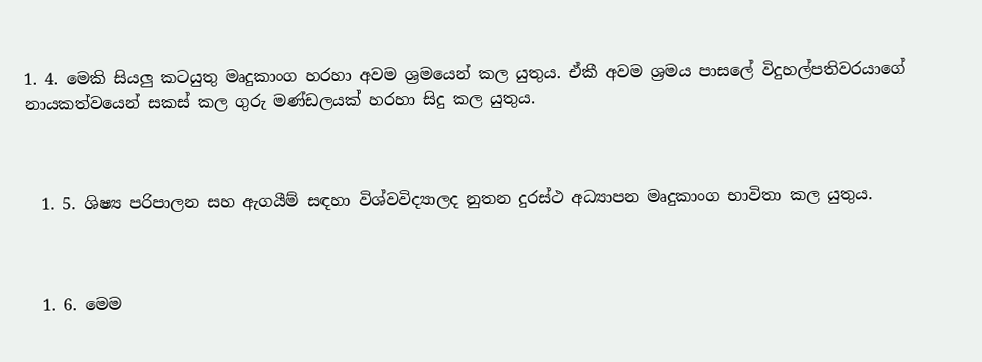1. 4. මෙකි සියලු කටයුතු මෘදුකාංග හරහා අවම ශ්‍රමයෙන් කල යුතුය. ඒකී අවම ශ්‍රමය පාසලේ විදුහල්පතිවරයාගේ නායකත්වයෙන් සකස් කල ගුරු මණ්ඩලයක් හරහා සිදු කල යුතුය.



  1. 5. ශිෂ්‍ය පරිපාලන සහ ඇගයීම් සඳහා විශ්වවිද්‍යාලද නුතන දුරස්ථ අධ්‍යාපන මෘදුකාංග භාවිතා කල යුතුය.



  1. 6. මෙම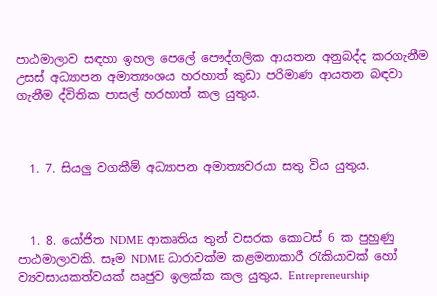පාඨමාලාව සඳහා ඉහල පෙලේ පෞද්ගලික ආයතන අනුබද්ද කරගැනීම උසස් අධ්‍යාපන අමාත්‍යංශය හරහාත් කුඩා පරිමාණ ආයතන බඳවා ගැනීම ද්විතික පාසල් හරහාත් කල යුතුය.



  1. 7. සියලු වගකීම් අධ්‍යාපන අමාත්‍යවරයා සතු විය යුතුය.



  1. 8. යෝජිත NDME ආකෘතිය තුන් වසරක කොටස් 6 ක පුහුණු පාඨමාලාවකි. සෑම NDME ධාරාවක්ම කළමනාකාරී රැකියාවක් හෝ ව්‍යවසායකත්වයක් ඍජුව ඉලක්ක කල යුතුය. Entrepreneurship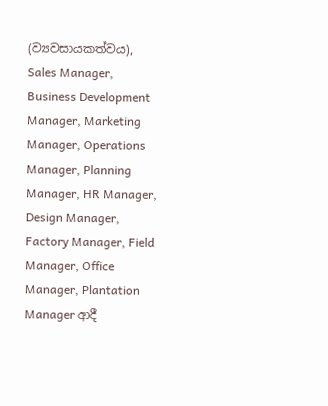(ව්‍යවසායකත්වය), Sales Manager, Business Development Manager, Marketing Manager, Operations Manager, Planning Manager, HR Manager, Design Manager, Factory Manager, Field Manager, Office Manager, Plantation Manager ආදී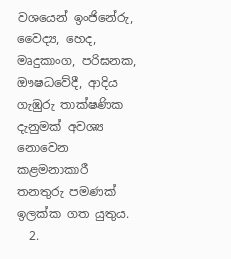වශයෙන් ඉංජිනේරු, වෛද්‍ය, හෙද, මෘදුකාංග, පරිඝනක, ඖෂධවේදී, ආදිය ගැඹුරු තාක්ෂණික දැනුමක් අවශ්‍ය නොවෙන කළමනාකාරී තනතුරු පමණක් ඉලක්ක ගත යුතුය.
  2.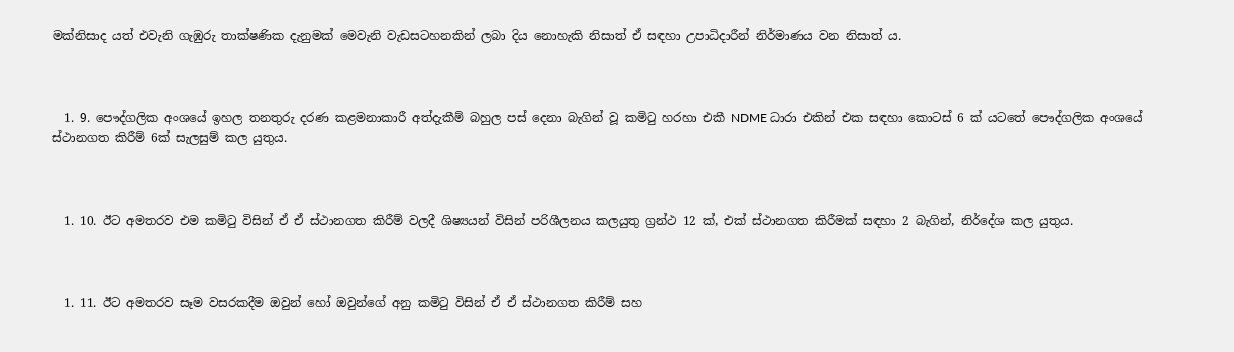මක්නිසාද යත් එවැනි ගැඹුරු තාක්ෂණික දැනුමක් මෙවැනි වැඩසටහනකින් ලබා දිය නොහැකි නිසාත් ඒ සඳහා උපාධිදාරීන් නිර්මාණය වන නිසාත් ය.



  1. 9. පෞද්ගලික අංශයේ ඉහල තනතුරු දරණ කළමනාකාරී අත්දැකීම් බහුල පස් දෙනා බැගින් වූ කමිටු හරහා එකී NDME ධාරා එකින් එක සඳහා කොටස් 6 ක් යටතේ පෞද්ගලික අංශයේ ස්ථානගත කිරීම් 6ක් සැලසුම් කල යුතුය.



  1. 10. ඊට අමතරව එම කමිටු විසින් ඒ ඒ ස්ථානගත කිරීම් වලදී ශිෂ්‍යයන් විසින් පරිශීලනය කලයුතු ග්‍රන්ථ 12 ක්, එක් ස්ථානගත කිරීමක් සඳහා 2 බැගින්, නිර්දේශ කල යුතුය.



  1. 11. ඊට අමතරව සෑම වසරකදීම ඔවුන් හෝ ඔවුන්ගේ අනු කමිටු විසින් ඒ ඒ ස්ථානගත කිරීම් සහ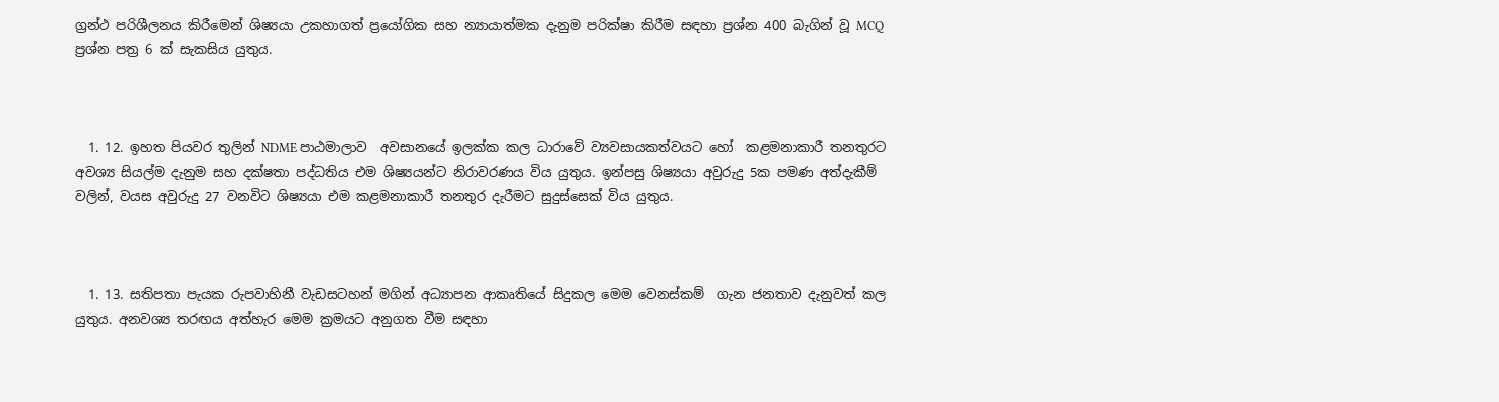ග්‍රන්ථ පරිශීලනය කිරීමෙන් ශිෂ්‍යයා උකහාගත් ප්‍රයෝගික සහ න්‍යායාත්මක දැනුම පරික්ෂා කිරීම සඳහා ප්‍රශ්න 400 බැගින් වූ MCQ ප්‍රශ්න පත්‍ර 6 ක් සැකසිය යුතුය.



  1. 12. ඉහත පියවර තුලින් NDME පාඨමාලාව  අවසානයේ ඉලක්ක කල ධාරාවේ ව්‍යවසායකත්වයට හෝ  කළමනාකාරී තනතුරට අවශ්‍ය සියල්ම දැනුම සහ දක්ෂතා පද්ධතිය එම ශිෂ්‍යයන්ට නිරාවරණය විය යුතුය. ඉන්පසු ශිෂ්‍යයා අවුරුදු 5ක පමණ අත්දැකීම් වලින්, වයස අවුරුදු 27 වනවිට ශිෂ්‍යයා එම කළමනාකාරී තනතුර දැරීමට සුදුස්සෙක් විය යුතුය.



  1. 13. සතිපතා පැයක රුපවාහිනී වැඩසටහන් මගින් අධ්‍යාපන ආකෘතියේ සිදුකල මෙම වෙනස්කම්  ගැන ජනතාව දැනුවත් කල යුතුය. අනවශ්‍ය තරඟය අත්හැර මෙම ක්‍රමයට අනුගත වීම සඳහා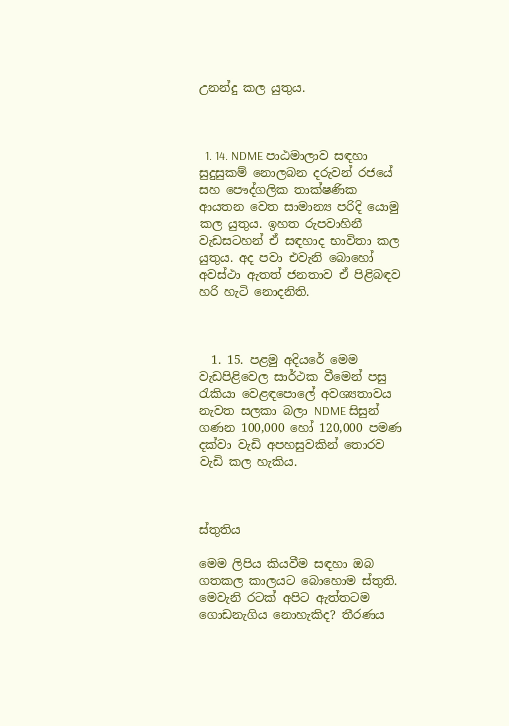උනන්දු කල යුතුය.



  1. 14. NDME පාඨමාලාව සඳහා සුදුසුකම් නොලබන දරුවන් රජයේ සහ පෞද්ගලික තාක්ෂණික ආයතන වෙත සාමාන්‍ය පරිදි යොමු කල යුතුය. ඉහත රුපවාහිනී වැඩසටහන් ඒ සඳහාද භාවිතා කල යුතුය. අද පවා එවැනි බොහෝ අවස්ථා ඇතත් ජනතාව ඒ පිළිබඳව හරි හැටි නොදනිති.



  1. 15. පළමු අදියරේ මෙම වැඩපිළිවෙල සාර්ථක වීමෙන් පසු රැකියා වෙළඳපොලේ අවශ්‍යතාවය නැවත සලකා බලා NDME සිසුන් ගණන 100,000 හෝ 120,000 පමණ දක්වා වැඩි අපහසුවකින් තොරව වැඩි කල හැකිය.



ස්තුතිය

මෙම ලිපිය කියවීම සඳහා ඔබ ගතකල කාලයට බොහොම ස්තුති.
මෙවැනි රටක් අපිට ඇත්තටම ගොඩනැගිය නොහැකිද? තීරණය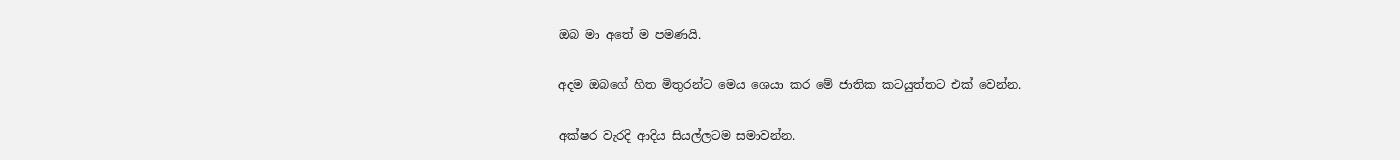ඔබ මා අතේ ම පමණයි.

අදම ඔබගේ හිත මිතුරන්ට මෙය ශෙයා කර මේ ජාතික කටයුත්තට එක් වෙන්න.

අක්ෂර වැරදි ආදිය සියල්ලටම සමාවන්න.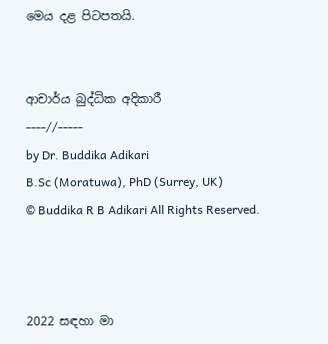මෙය දළ පිටපතයි.


ආචාර්ය බුද්ධික අදිකාරී
----//-----
by Dr. Buddika Adikari
B.Sc (Moratuwa), PhD (Surrey, UK)
© Buddika R B Adikari All Rights Reserved.



2022 සඳහා මා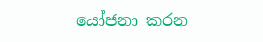යෝජනා කරන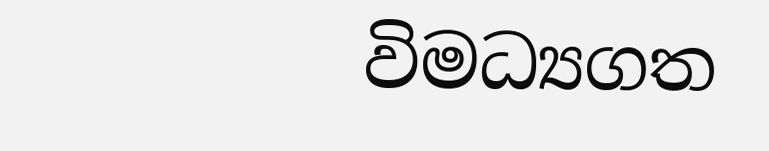විමධ්‍යගත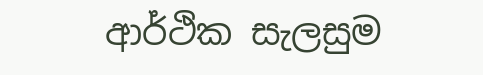ආර්ථික සැලසුම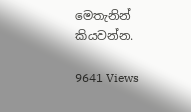මෙතැනින් කියවන්න.

9641 Views